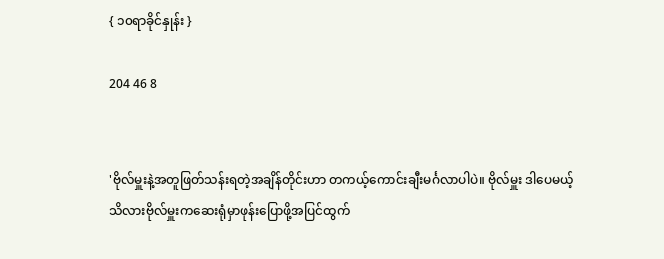{ ၁၀ရာခိုင်နှုန်း }

204 46 8


'ဗိုလ်မှူးနဲ့အတူဖြတ်သန်းရတဲ့အချိန်တိုင်းဟာ တကယ့်ကောင်းချီးမင်္ဂလာပါပဲ။ ဗိုလ်မှူး ဒါပေမယ့်သိလားဗိုလ်မှူးကဆေးရုံမှာဖုန်းပြောဖို့အပြင်ထွက်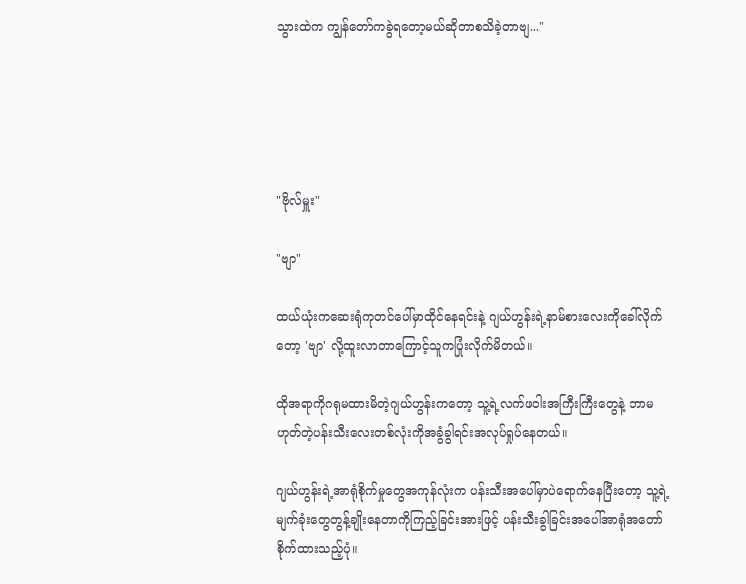သွားထဲက ကျွန်တော်ကခွဲရတော့မယ်ဆိုတာစသိခဲ့တာဗျ..."





"ဗိုလ်မှူး"

"ဗျာ"

ထယ်ယုံးကဆေးရုံကုတင်ပေါ်မှာထိုင်နေရင်းနဲ့ ဂျယ်ဟွန်းရဲ့နာမ်စားလေးကိုခေါ်လိုက်တော့ 'ဗျာ' လို့ထူးလာတာကြောင့်သူကပြုံးလိုက်မိတယ်။

ထိုအရာကိုဂရုမထားမိတဲ့ဂျယ်ဟွန်းကတော့ သူ့ရဲ့လက်ဖဝါးအကြီးကြီးတွေနဲ့ ဘာမဟုတ်တဲ့ပန်းသီးလေးတစ်လုံးကိုအခွံခွါရင်းအလုပ်ရှုပ်နေတယ်။

ဂျယ်ဟွန်းရဲ့အာရုံစိုက်မှုတွေအကုန်လုံးက ပန်းသီးအပေါ်မှာပဲရောက်နေပြီးတော့ သူ့ရဲ့မျက်ခုံးတွေတွန့်ချိုးနေတာကိုကြည့်ခြင်းအားဖြင့် ပန်းသီးခွါခြင်းအပေါ်အာရုံအတော်စိုက်ထားသည့်ပုံ။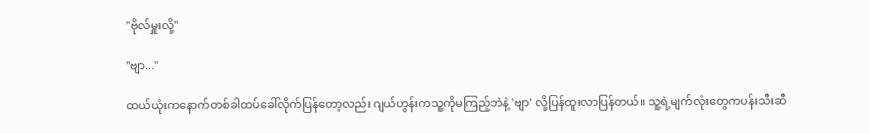"ဗိုလ်မှူးလို့"

"ဗျာ..."

ထယ်ယုံးကနောက်တစ်ခါထပ်ခေါ်လိုက်ပြန်တော့လည်း ဂျယ်ဟွန်းကသူ့ကိုမကြည့်ဘဲနဲ့ 'ဗျာ' လို့ပြန်ထူးလာပြန်တယ်။ သူ့ရဲ့မျက်လုံးတွေကပန်းသီးဆီ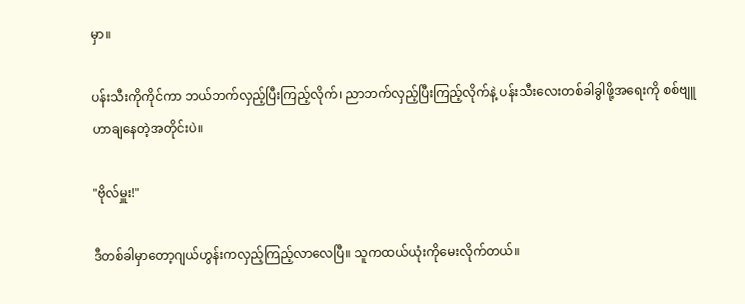မှာ။

ပန်းသီးကိုကိုင်ကာ ဘယ်ဘက်လှည့်ပြီးကြည့်လိုက်၊ ညာဘက်လှည့်ပြီးကြည့်လိုက်နဲ့ ပန်းသီးလေးတစ်ခါခွါဖို့အရေးကို စစ်ဗျူဟာချနေတဲ့အတိုင်းပဲ။

"ဗိုလ်မှူး!"

ဒီတစ်ခါမှာတော့ဂျယ်ဟွန်းကလှည့်ကြည့်လာလေပြီ။ သူကထယ်ယုံးကိုမေးလိုက်တယ်။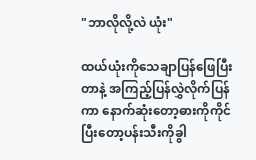"ဘာလိုလို့လဲ ယုံး"

ထယ်ယုံးကိုသေချာပြန်ဖြေပြီးတာနဲ့ အကြည့်ပြန်လွှဲလိုက်ပြန်ကာ နောက်ဆုံးတော့ဓားကိုကိုင်ပြီးတော့ပန်းသီးကိုခွါ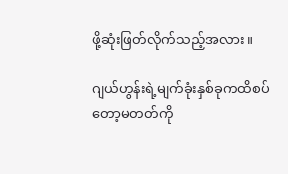ဖို့ဆုံးဖြတ်လိုက်သည့်အလား။

ဂျယ်ဟွန်းရဲ့မျက်ခုံးနှစ်ခုကထိစပ်တော့မတတ်ကို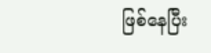ဖြစ်နေပြီး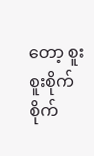တော့ စူးစူးစိုက်စိုက်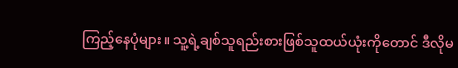ကြည့်နေပုံများ။ သူ့ရဲ့ချစ်သူရည်းစားဖြစ်သူထယ်ယုံးကိုတောင် ဒီလိုမ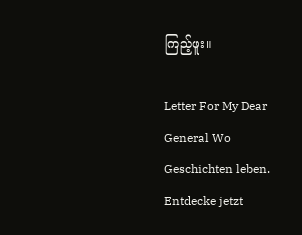ကြည့်ဖူး။

Letter For My Dear General Wo Geschichten leben. Entdecke jetzt